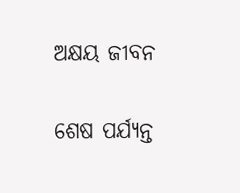ଅକ୍ଷୟ ଜୀବନ

ଶେଷ ପର୍ଯ୍ୟନ୍ତ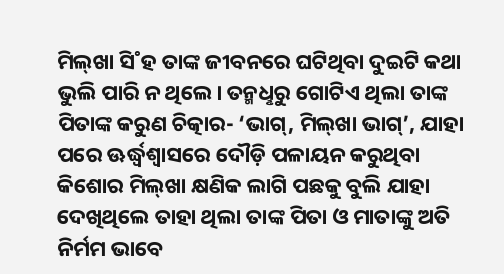ମିଲ୍‌ଖା ସି˚ହ ତାଙ୍କ ଜୀବନରେ ଘଟିଥିବା ଦୁଇଟି କଥା ଭୁଲି ପାରି ନ ଥିଲେ। ତନ୍ମଧୢରୁ ଗୋଟିଏ ଥିଲା ତାଙ୍କ ପିତାଙ୍କ କରୁଣ ଚିତ୍କାର- ‘ଭାଗ୍‌, ମିଲ୍‌ଖା ଭାଗ୍‌’, ଯାହା ପରେ ଊର୍ଦ୍ଧ୍ବଶ୍ବାସରେ ଦୌଡ଼ି ପଳାୟନ କରୁଥିବା କିଶୋର ମିଲ୍‌ଖା କ୍ଷଣିକ ଲାଗି ପଛକୁ ବୁଲି ଯାହା ଦେଖିଥିଲେ ତାହା ଥିଲା ତାଙ୍କ ପିତା ଓ ମାତାଙ୍କୁ ଅତି ନିର୍ମମ ଭାବେ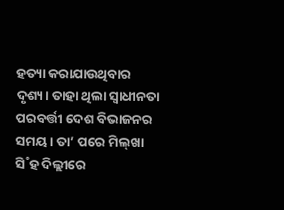ହତ୍ୟା କରାଯାଉଥିବାର ଦୃଶ୍ୟ। ତାହା ଥିଲା ସ୍ବାଧୀନତା ପରବର୍ତ୍ତୀ ଦେଶ ବିଭାଜନର ସମୟ। ତା’ ପରେ ମିଲ୍‌ଖା ସି˚ହ ଦିଲ୍ଲୀରେ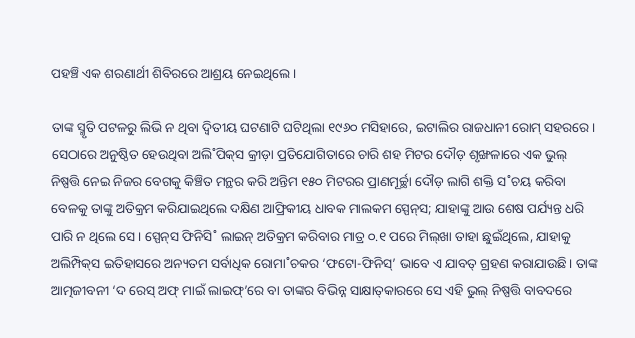ପହଞ୍ଚି ଏକ ଶରଣାର୍ଥୀ ଶିବିରରେ ଆଶ୍ରୟ ନେଇଥିଲେ।

ତାଙ୍କ ସ୍ମୃତି ପଟଳରୁ ଲିଭି ନ ଥିବା ଦ୍ବିତୀୟ ଘଟଣାଟି ଘଟିଥିଲା ୧୯୬୦ ମସିହାରେ, ଇଟାଲିର ରାଜଧାନୀ ରୋମ୍‌ ସହରରେ। ସେଠାରେ ଅନୁଷ୍ଠିତ ହେଉଥିବା ଅଲି˚ପିକ୍‌ସ କ୍ରୀଡ଼ା ପ୍ରତିଯୋଗିତାରେ ଚାରି ଶହ ମିଟର ଦୌଡ଼ ଶୃଙ୍ଖଳାରେ ଏକ ଭୁଲ୍‌ ନିଷ୍ପତ୍ତି ନେଇ ନିଜର ବେଗକୁ କିଞ୍ଚିତ ମନ୍ଥର କରି ଅନ୍ତିମ ୧୫୦ ମିଟରର ପ୍ରାଣମୂର୍ଚ୍ଛା ଦୌଡ଼ ଲାଗି ଶକ୍ତି ସ˚ଚୟ କରିବା ବେଳକୁ ତାଙ୍କୁ ଅତିକ୍ରମ କରିଯାଇଥିଲେ ଦକ୍ଷିଣ ଆଫ୍ରିକୀୟ ଧାବକ ମାଲକମ ସ୍ପେନ୍‌ସ; ଯାହାଙ୍କୁ ଆଉ ଶେଷ ପର୍ଯ୍ୟନ୍ତ ଧରି ପାରି ନ ଥିଲେ ସେ। ସ୍ପେନ୍‌ସ ଫିନିସି˚ ଲାଇନ୍‌ ଅତିକ୍ରମ କରିବାର ମାତ୍ର ୦.୧ ପରେ ମିଲ୍‌ଖା ତାହା ଛୁଇଁଥିଲେ, ଯାହାକୁ ଅଲିମ୍ପିକ୍‌ସ ଇତିହାସରେ ଅନ୍ୟତମ ସର୍ବାଧିକ ରୋମା˚ଚକର ‘ଫଟୋ-ଫିନିସ୍‌’ ଭାବେ ଏ ଯାବତ୍‌ ଗ୍ରହଣ କରାଯାଉଛି। ତାଙ୍କ ଆତ୍ମଜୀବନୀ ‘ଦ ରେସ୍ ଅଫ୍ ମାଇଁ ଲାଇଫ୍’ରେ ବା ତାଙ୍କର ବିଭିନ୍ନ ସାକ୍ଷାତ୍‌କାରରେ ସେ ଏହି ଭୁଲ୍‌ ନିଷ୍ପତ୍ତି ବାବଦରେ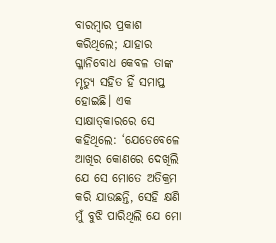ବାରମ୍ବାର ପ୍ରକାଶ କରିଥିଲେ; ଯାହାର ଗ୍ଳାନିବୋଧ କେବଳ ତାଙ୍କ ମୃତ୍ୟୁ ସହିତ ହିଁ ସମାପ୍ତ ହୋଇଛି। ଏକ ସାକ୍ଷାତ୍‌କାରରେ ସେ କହିଥିଲେ: ‘ଯେତେବେଳେ ଆଖିର କୋଣରେ ଦେଖିଲି ଯେ ସେ ମୋତେ ଅତିକ୍ରମ କରି ଯାଉଛନ୍ତି, ସେହି କ୍ଷଣି ମୁଁ ବୁଝି ପାରିଥିଲି ଯେ ମୋ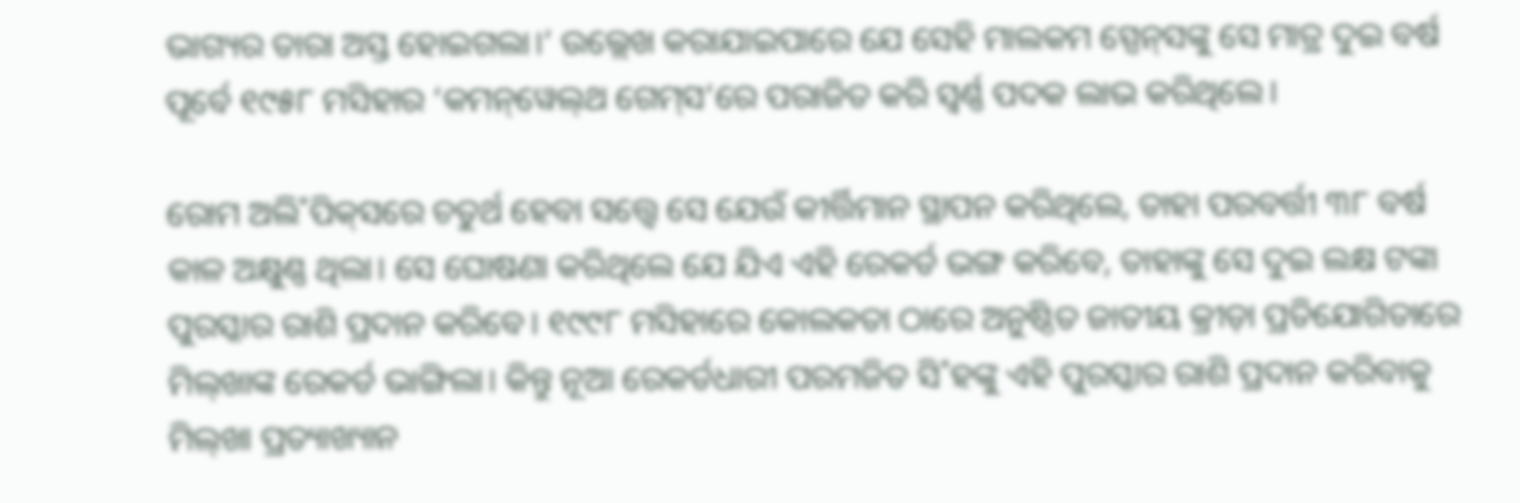ଭାଗ୍ୟର ତାରା ଅସ୍ତ ହୋଇଗଲା।’ ଉଲ୍ଲେଖ କରାଯାଇପାରେ ଯେ ସେହି ମାଲକମ ସ୍ପେନ୍‌ସଙ୍କୁ ସେ ମାତ୍ର ଦୁଇ ବର୍ଷ ପୂର୍ବେ ୧୯୫୮ ମସିହାର ‘କମନ୍‌ୱେଲ୍‌ଥ ଗେମ୍‌ସ’ରେ ପରାଜିତ କରି ସ୍ବର୍ଣ୍ଣ ପଦକ ଲାଭ କରିଥିଲେ।

ରୋମ ଅଲି˚ପିକ୍‌ସରେ ଚତୁର୍ଥ ହେବା ସତ୍ତ୍ବେ ସେ ଯେଉଁ କୀର୍ତ୍ତିମାନ ସ୍ଥାପନ କରିଥିଲେ, ତାହା ପରବର୍ତ୍ତୀ ୩୮ ବର୍ଷ କାଳ ଅକ୍ଷୁଣ୍ଣ ଥିଲା। ସେ ଘୋଷଣା କରିଥିଲେ ଯେ ଯିଏ ଏହି ରେକର୍ଡ ଭଙ୍ଗ କରିବେ, ତାହାଙ୍କୁ ସେ ଦୁଇ ଲକ୍ଷ ଟଙ୍କା ପୁରସ୍କାର ରାଶି ପ୍ରଦାନ କରିବେ। ୧୯୯୮ ମସିହାରେ କୋଲକତା ଠାରେ ଅନୁଷ୍ଠିତ ଜାତୀୟ କ୍ରୀଡ଼ା ପ୍ରତିଯୋଗିତାରେ ମିଲ୍‌ଖାଙ୍କ ରେକର୍ଡ ଭାଙ୍ଗିଲା। କିନ୍ତୁ ନୂଆ ରେକର୍ଡଧାରୀ ପରମଜିତ ସି˚ହଙ୍କୁ ଏହି ପୁରସ୍କାର ରାଶି ପ୍ରଦାନ କରିବାକୁ ମିଲ୍‌ଖା ପ୍ରତ୍ୟାଖ୍ୟାନ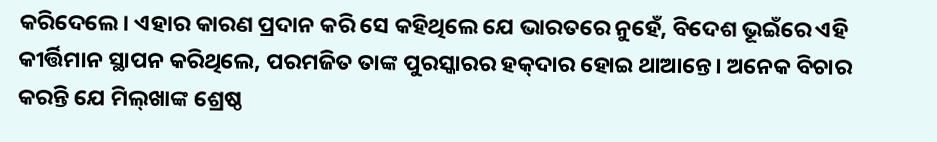କରିଦେଲେ। ଏହାର କାରଣ ପ୍ରଦାନ କରି ସେ କହିଥିଲେ ଯେ ଭାରତରେ ନୁହେଁ, ବିଦେଶ ଭୂଇଁରେ ଏହି କୀର୍ତ୍ତିମାନ ସ୍ଥାପନ କରିଥିଲେ, ପରମଜିତ ତାଙ୍କ ପୁରସ୍କାରର ହକ୍‌ଦାର ହୋଇ ଥାଆନ୍ତେ। ଅନେକ ବିଚାର କରନ୍ତି ଯେ ମିଲ୍‌ଖାଙ୍କ ଶ୍ରେଷ୍ଠ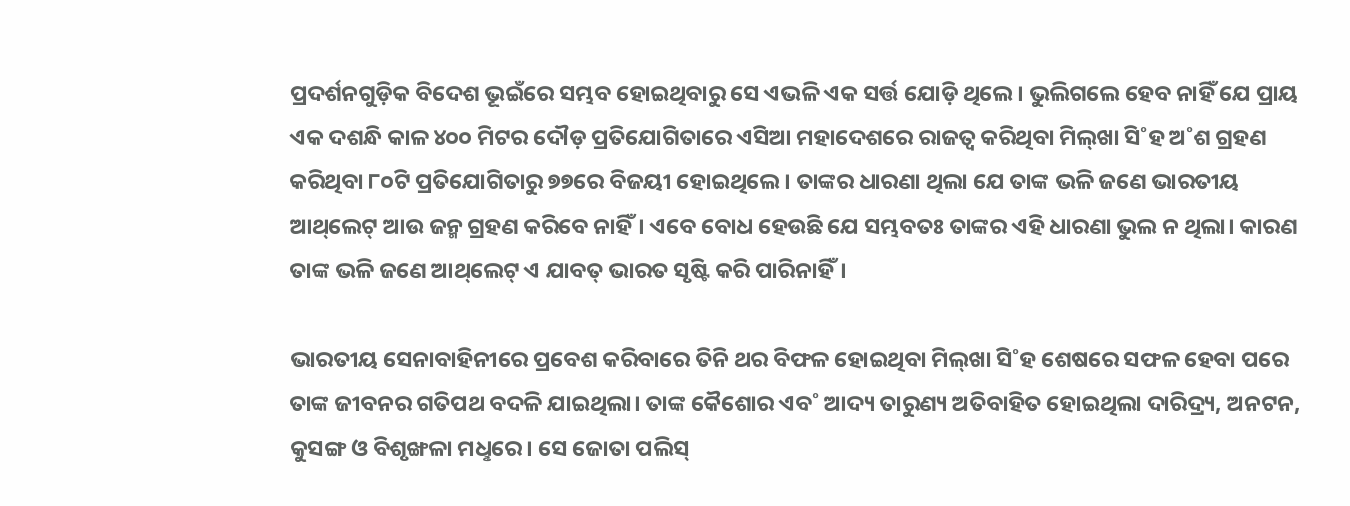ପ୍ରଦର୍ଶନଗୁଡ଼ିକ ବିଦେଶ ଭୂଇଁରେ ସମ୍ଭବ ହୋଇଥିବାରୁ ସେ ଏଭଳି ଏକ ସର୍ତ୍ତ ଯୋଡ଼ି ଥିଲେ। ଭୁଲିଗଲେ ହେବ ନାହିଁ ଯେ ପ୍ରାୟ ଏକ ଦଶନ୍ଧି କାଳ ୪୦୦ ମିଟର ଦୌଡ଼ ପ୍ରତିଯୋଗିତାରେ ଏସିଆ ମହାଦେଶରେ ରାଜତ୍ବ କରିଥିବା ମିଲ୍‌ଖା ସି˚ହ ଅ˚ଶ ଗ୍ରହଣ କରିଥିବା ୮୦ଟି ପ୍ରତିଯୋଗିତାରୁ ୭୭ରେ ବିଜୟୀ ହୋଇଥିଲେ। ତାଙ୍କର ଧାରଣା ଥିଲା ଯେ ତାଙ୍କ ଭଳି ଜଣେ ଭାରତୀୟ ଆଥ୍‌ଲେଟ୍‌ ଆଉ ଜନ୍ମ ଗ୍ରହଣ କରିବେ ନାହିଁ। ଏବେ ବୋଧ ହେଉଛି ଯେ ସମ୍ଭବତଃ ତାଙ୍କର ଏହି ଧାରଣା ଭୁଲ ନ ଥିଲା। କାରଣ ତାଙ୍କ ଭଳି ଜଣେ ଆଥ୍‌ଲେଟ୍‌ ଏ ଯାବତ୍‌ ଭାରତ ସୃଷ୍ଟି କରି ପାରିନାହିଁ।

ଭାରତୀୟ ସେନାବାହିନୀରେ ପ୍ରବେଶ କରିବାରେ ତିନି ଥର ବିଫଳ ହୋଇଥିବା ମିଲ୍‌ଖା ସି˚ହ ଶେଷରେ ସଫଳ ହେବା ପରେ ତାଙ୍କ ଜୀବନର ଗତିପଥ ବଦଳି ଯାଇଥିଲା। ତାଙ୍କ କୈଶୋର ଏବ˚ ଆଦ୍ୟ ତାରୁଣ୍ୟ ଅତିବାହିତ ହୋଇଥିଲା ଦାରିଦ୍ର୍ୟ, ଅନଟନ, କୁସଙ୍ଗ ଓ ବିଶୃଙ୍ଖଳା ମଧୢରେ। ସେ ଜୋତା ପଲିସ୍‌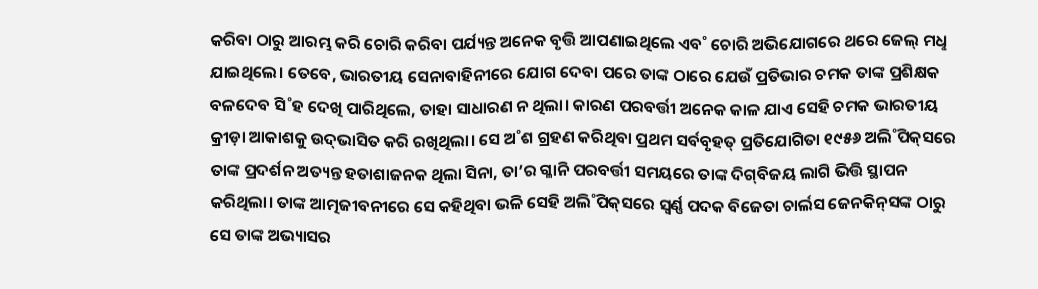କରିବା ଠାରୁ ଆରମ୍ଭ କରି ଚୋରି କରିବା ପର୍ଯ୍ୟନ୍ତ ଅନେକ ବୃତ୍ତି ଆପଣାଇଥିଲେ ଏବ˚ ଚୋରି ଅଭିଯୋଗରେ ଥରେ ଜେଲ୍‌ ମଧୢ ଯାଇଥିଲେ। ତେବେ, ଭାରତୀୟ ସେନାବାହିନୀରେ ଯୋଗ ଦେବା ପରେ ତାଙ୍କ ଠାରେ ଯେଉଁ ପ୍ରତିଭାର ଚମକ ତାଙ୍କ ପ୍ରଶିକ୍ଷକ ବଳଦେବ ସି˚ହ ଦେଖି ପାରିଥିଲେ, ତାହା ସାଧାରଣ ନ ଥିଲା। କାରଣ ପରବର୍ତ୍ତୀ ଅନେକ କାଳ ଯାଏ ସେହି ଚମକ ଭାରତୀୟ କ୍ରୀଡ଼ା ଆକାଶକୁ ଉଦ୍‌ଭାସିତ କରି ରଖିଥିଲା। ସେ ଅ˚ଶ ଗ୍ରହଣ କରିଥିବା ପ୍ରଥମ ସର୍ବବୃହତ୍‌ ପ୍ରତିଯୋଗିତା ୧୯୫୬ ଅଲି˚ପିକ୍‌ସରେ ତାଙ୍କ ପ୍ରଦର୍ଶନ ଅତ୍ୟନ୍ତ ହତାଶାଜନକ ଥିଲା ସିନା, ତା’ର ଗ୍ଳାନି ପରବର୍ତ୍ତୀ ସମୟରେ ତାଙ୍କ ଦିଗ୍‌ବିଜୟ ଲାଗି ଭିତ୍ତି ସ୍ଥାପନ କରିଥିଲା। ତାଙ୍କ ଆତ୍ମଜୀବନୀରେ ସେ କହିଥିବା ଭଳି ସେହି ଅଲି˚ପିକ୍‌ସରେ ସ୍ବର୍ଣ୍ଣ ପଦକ ବିଜେତା ଚାର୍ଲସ ଜେନକିନ୍‌ସଙ୍କ ଠାରୁ ସେ ତାଙ୍କ ଅଭ୍ୟାସର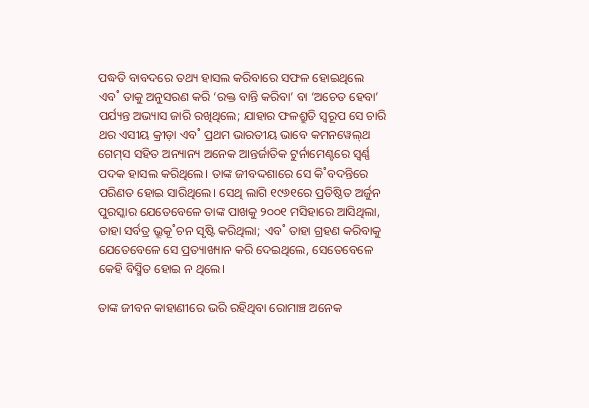ପଦ୍ଧତି ବାବଦରେ ତଥ୍ୟ ହାସଲ କରିବାରେ ସଫଳ ହୋଇଥିଲେ ଏବ˚ ତାକୁ ଅନୁସରଣ କରି ‘ରକ୍ତ ବାନ୍ତି କରିବା’ ବା ‘ଅଚେତ ହେବା’ ପର୍ଯ୍ୟନ୍ତ ଅଭ୍ୟାସ ଜାରି ରଖିଥିଲେ; ଯାହାର ଫଳଶ୍ରୁତି ସ୍ବରୂପ ସେ ଚାରି ଥର ଏସୀୟ କ୍ରୀଡ଼ା ଏବ˚ ପ୍ରଥମ ଭାରତୀୟ ଭାବେ କମନୱେଲ୍‌ଥ ଗେମ୍‌ସ ସହିତ ଅନ୍ୟାନ୍ୟ ଅନେକ ଆନ୍ତର୍ଜାତିକ ଟୁର୍ନାମେଣ୍ଟରେ ସ୍ବର୍ଣ୍ଣ ପଦକ ହାସଲ କରିଥିଲେ। ତାଙ୍କ ଜୀବଦ୍ଦଶାରେ ସେ କି˚ବଦନ୍ତିରେ ପରିଣତ ହୋଇ ସାରିଥିଲେ। ସେଥି ଲାଗି ୧୯୬୧ରେ ପ୍ରତିଷ୍ଠିତ ଅର୍ଜୁନ ପୁରସ୍କାର ଯେତେବେଳେ ତାଙ୍କ ପାଖକୁ ୨୦୦୧ ମସିହାରେ ଆସିଥିଲା, ତାହା ସର୍ବତ୍ର ଭ୍ରୂକୂ˚ଚନ ସୃଷ୍ଟି କରିଥିଲା; ଏବ˚ ତାହା ଗ୍ରହଣ କରିବାକୁ ଯେତେବେଳେ ସେ ପ୍ରତ୍ୟାଖ୍ୟାନ କରି ଦେଇଥିଲେ, ସେତେବେଳେ କେହି ବିସ୍ମିତ ହୋଇ ନ ଥିଲେ।

ତାଙ୍କ ଜୀବନ କାହାଣୀରେ ଭରି ରହିଥିବା ରୋମାଞ୍ଚ ଅନେକ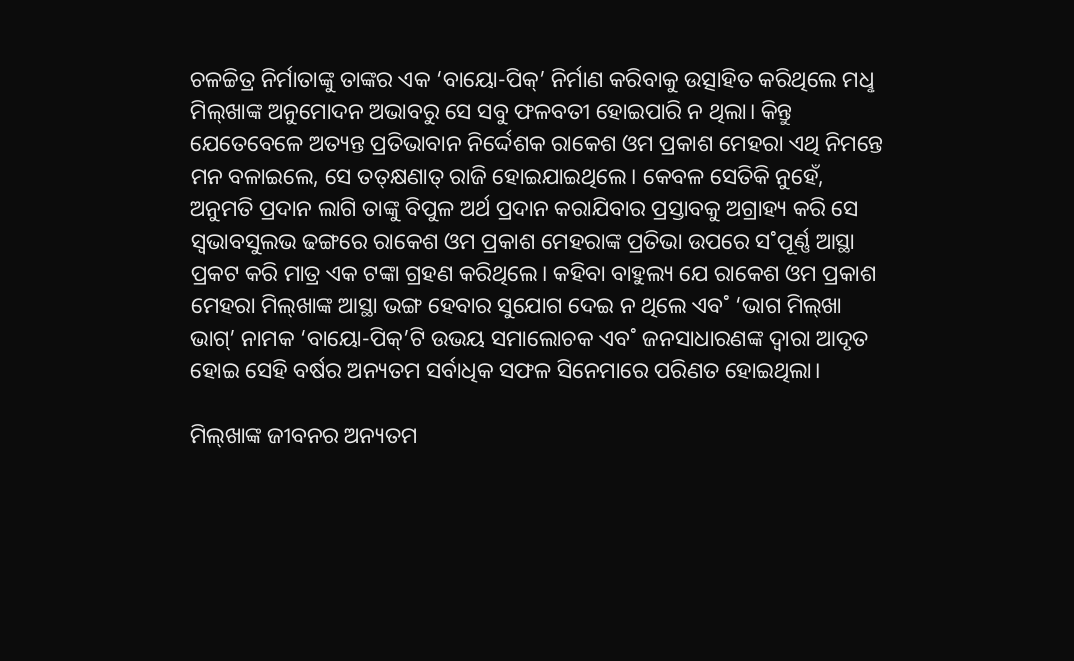ଚଳଚ୍ଚିତ୍ର ନିର୍ମାତାଙ୍କୁ ତାଙ୍କର ଏକ ‘ବାୟୋ-ପିକ୍‌’ ନିର୍ମାଣ କରିବାକୁ ଉତ୍ସାହିତ କରିଥିଲେ ମଧୢ ମିଲ୍‌ଖାଙ୍କ ଅନୁମୋଦନ ଅଭାବରୁ ସେ ସବୁ ଫଳବତୀ ହୋଇପାରି ନ ଥିଲା। କିନ୍ତୁ ଯେତେବେଳେ ଅତ୍ୟନ୍ତ ପ୍ରତିଭାବାନ ନିର୍ଦ୍ଦେଶକ ରାକେଶ ଓମ ପ୍ରକାଶ ମେହରା ଏଥି ନିମନ୍ତେ ମନ ବଳାଇଲେ, ସେ ତତ୍‌କ୍ଷଣାତ୍‌ ରାଜି ହୋଇଯାଇଥିଲେ। କେବଳ ସେତିକି ନୁହେଁ, ଅନୁମତି ପ୍ରଦାନ ଲାଗି ତାଙ୍କୁ ବିପୁଳ ଅର୍ଥ ପ୍ରଦାନ କରାଯିବାର ପ୍ରସ୍ତାବକୁ ଅଗ୍ରାହ୍ୟ କରି ସେ ସ୍ବଭାବସୁଲଭ ଢଙ୍ଗରେ ରାକେଶ ଓମ ପ୍ରକାଶ ମେହରାଙ୍କ ପ୍ରତିଭା ଉପରେ ସ˚ପୂର୍ଣ୍ଣ ଆସ୍ଥା ପ୍ରକଟ କରି ମାତ୍ର ଏକ ଟଙ୍କା ଗ୍ରହଣ କରିଥିଲେ। କହିବା ବାହୁଲ୍ୟ ଯେ ରାକେଶ ଓମ ପ୍ରକାଶ ମେହରା ମିଲ୍‌ଖାଙ୍କ ଆସ୍ଥା ଭଙ୍ଗ ହେବାର ସୁଯୋଗ ଦେଇ ନ ଥିଲେ ଏବ˚ ‘ଭାଗ ମିଲ୍‌ଖା ଭାଗ୍‌’ ନାମକ ‘ବାୟୋ-ପିକ୍‌’ଟି ଉଭୟ ସମାଲୋଚକ ଏବ˚ ଜନସାଧାରଣଙ୍କ ଦ୍ବାରା ଆଦୃତ ହୋଇ ସେହି ବର୍ଷର ଅନ୍ୟତମ ସର୍ବାଧିକ ସଫଳ ସିନେମାରେ ପରିଣତ ହୋଇଥିଲା।

ମିଲ୍‌ଖାଙ୍କ ଜୀବନର ଅନ୍ୟତମ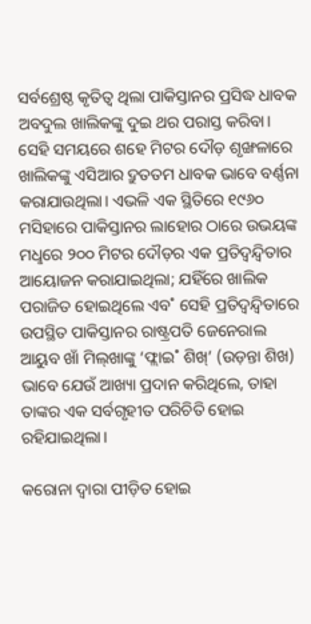ସର୍ବଶ୍ରେଷ୍ଠ କୃତିତ୍ବ ଥିଲା ପାକିସ୍ତାନର ପ୍ରସିଦ୍ଧ ଧାବକ ଅବଦୁଲ ଖାଲିକଙ୍କୁ ଦୁଇ ଥର ପରାସ୍ତ କରିବା। ସେହି ସମୟରେ ଶହେ ମିଟର ଦୌଡ଼ ଶୃଙ୍ଖଳାରେ ଖାଲିକଙ୍କୁ ଏସିଆର ଦ୍ରୁତତମ ଧାବକ ଭାବେ ବର୍ଣ୍ଣନା କରାଯାଉଥିଲା। ଏଭଳି ଏକ ସ୍ଥିତିରେ ୧୯୬୦ ମସିହାରେ ପାକିସ୍ତାନର ଲାହୋର ଠାରେ ଉଭୟଙ୍କ ମଧୢରେ ୨୦୦ ମିଟର ଦୌଡ଼ର ଏକ ପ୍ରତିଦ୍ବନ୍ଦ୍ବିତାର ଆୟୋଜନ କରାଯାଇଥିଲା; ଯହିଁରେ ଖାଲିକ ପରାଜିତ ହୋଇଥିଲେ ଏବ˚ ସେହି ପ୍ରତିଦ୍ବନ୍ଦ୍ବିତାରେ ଉପସ୍ଥିତ ପାକିସ୍ତାନର ରାଷ୍ଟ୍ରପତି ଜେନେରାଲ ଆୟୁବ ଖାଁ ମିଲ୍‌ଖାଙ୍କୁ ‘ଫ୍ଲାଇ˚ ଶିଖ୍‌’ (ଉଡ଼ନ୍ତା ଶିଖ) ଭାବେ ଯେଉଁ ଆଖ୍ୟା ପ୍ରଦାନ କରିଥିଲେ, ତାହା ତାଙ୍କର ଏକ ସର୍ବଗୃହୀତ ପରିଚିତି ହୋଇ ରହିଯାଇଥିଲା।

କରୋନା ଦ୍ବାରା ପୀଡ଼ିତ ହୋଇ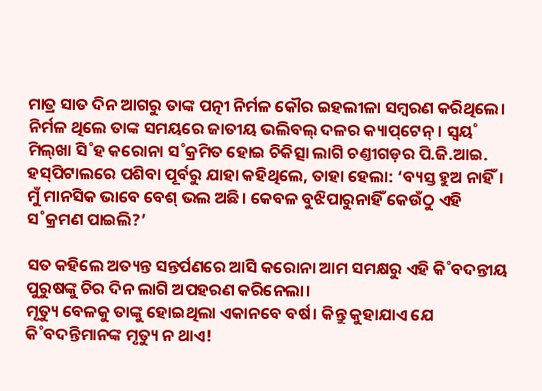ମାତ୍ର ସାତ ଦିନ ଆଗରୁ ତାଙ୍କ ପତ୍ନୀ ନିର୍ମଳ କୌର ଇହଲୀଳା ସମ୍ବରଣ କରିଥିଲେ। ନିର୍ମଳ ଥିଲେ ତାଙ୍କ ସମୟରେ ଜାତୀୟ ଭଲିବଲ୍‌ ଦଳର କ୍ୟାପ୍‌ଟେନ୍‌। ସ୍ବୟ˚ ମିଲ୍‌ଖା ସି˚ହ କରୋନା ସ˚କ୍ରମିତ ହୋଇ ଚିକିତ୍ସା ଲାଗି ଚଣ୍ତୀଗଡ଼ର ପି.ଜି.ଆଇ. ହସ୍‌ପିଟାଲରେ ପଶିବା ପୂର୍ବରୁ ଯାହା କହିଥିଲେ, ତାହା ହେଲା: ‘ବ୍ୟସ୍ତ ହୁଅ ନାହିଁ। ମୁଁ ମାନସିକ ଭାବେ ବେଶ୍‌ ଭଲ ଅଛି। କେବଳ ବୁଝିପାରୁନାହିଁ କେଉଁଠୁ ଏହି ସ˚କ୍ରମଣ ପାଇଲି?’

ସତ କହିଲେ ଅତ୍ୟନ୍ତ ସନ୍ତର୍ପଣରେ ଆସି କରୋନା ଆମ ସମକ୍ଷରୁ ଏହି କି˚ବଦନ୍ତୀୟ ପୁରୁଷଙ୍କୁ ଚିର ଦିନ ଲାଗି ଅପହରଣ କରିନେଲା।
ମୃତ୍ୟୁ ବେଳକୁ ତାଙ୍କୁ ହୋଇଥିଲା ଏକାନବେ ବର୍ଷ। କିନ୍ତୁ କୁହାଯାଏ ଯେ କି˚ବଦନ୍ତିମାନଙ୍କ ମୃତ୍ୟୁ ନ ଥାଏ!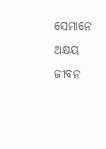ସେମାନେ ଅକ୍ଷୟ ଜୀବନ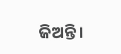ଜିଅନ୍ତି।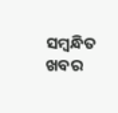ସମ୍ବନ୍ଧିତ ଖବର